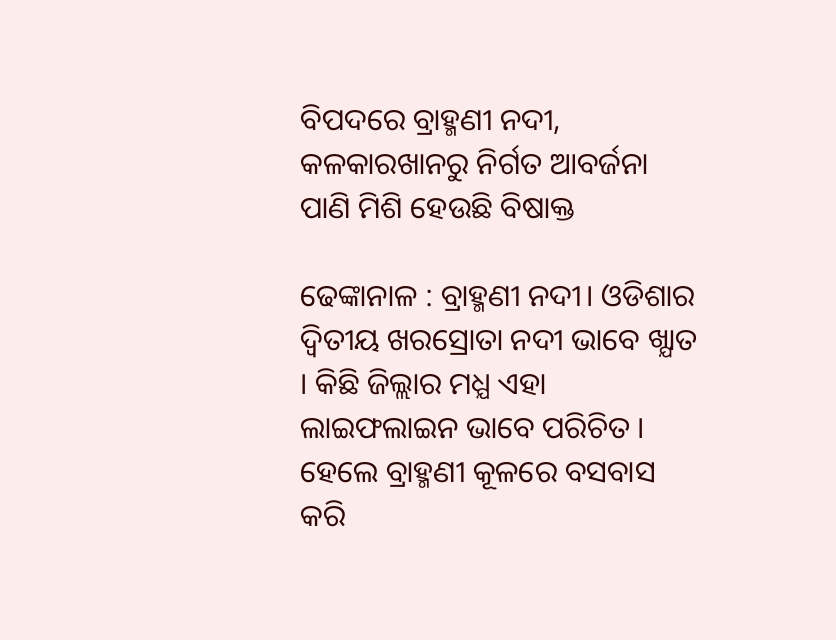ବିପଦରେ ବ୍ରାହ୍ମଣୀ ନଦୀ, କଳକାରଖାନରୁ ନିର୍ଗତ ଆବର୍ଜନା ପାଣି ମିଶି ହେଉଛି ବିଷାକ୍ତ

ଢେଙ୍କାନାଳ : ବ୍ରାହ୍ମଣୀ ନଦୀ। ଓଡିଶାର ଦ୍ଵିତୀୟ ଖରସ୍ରୋତା ନଦୀ ଭାବେ ଖ୍ଯାତ । କିଛି ଜିଲ୍ଲାର ମଧ୍ଯ ଏହା ଲାଇଫଲାଇନ ଭାବେ ପରିଚିତ । ହେଲେ ବ୍ରାହ୍ମଣୀ କୂଳରେ ବସବାସ କରି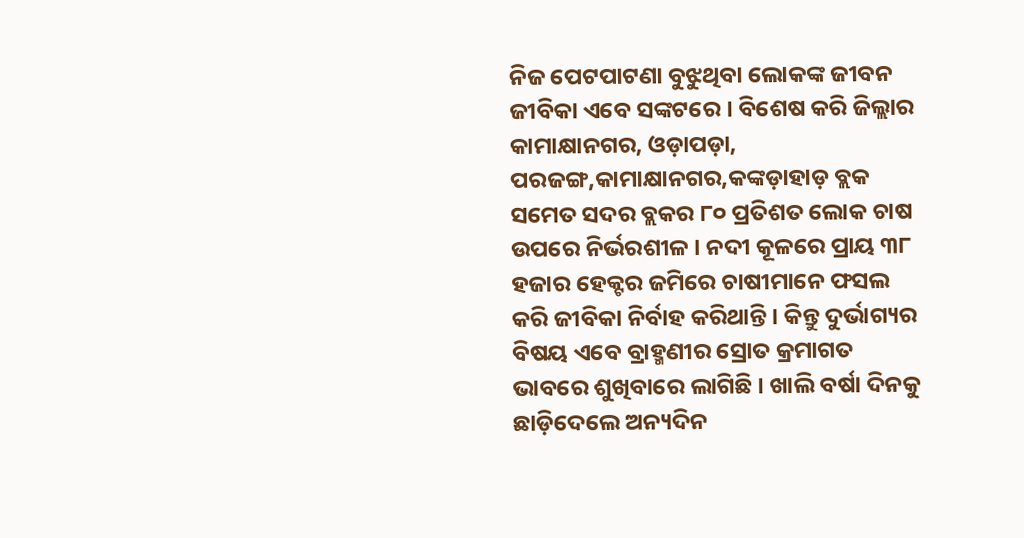ନିଜ ପେଟପାଟଣା ବୁଝୁଥିବା ଲୋକଙ୍କ ଜୀବନ ଜୀବିକା ଏବେ ସଙ୍କଟରେ । ବିଶେଷ କରି ଜିଲ୍ଲାର କାମାକ୍ଷାନଗର, ଓଡ଼ାପଡ଼ା, ପରଜଙ୍ଗ,କାମାକ୍ଷାନଗର,କଙ୍କଡ଼ାହାଡ଼ ବ୍ଲକ ସମେତ ସଦର ବ୍ଲକର ୮୦ ପ୍ରତିଶତ ଲୋକ ଚାଷ ଉପରେ ନିର୍ଭରଶୀଳ । ନଦୀ କୂଳରେ ପ୍ରାୟ ୩୮ ହଜାର ହେକ୍ଟର ଜମିରେ ଚାଷୀମାନେ ଫସଲ କରି ଜୀବିକା ନିର୍ବାହ କରିଥାନ୍ତି । କିନ୍ତୁ ଦୁର୍ଭାଗ୍ୟର ବିଷୟ ଏବେ ବ୍ରାହ୍ମଣୀର ସ୍ରୋତ କ୍ରମାଗତ ଭାବରେ ଶୁଖିବାରେ ଲାଗିଛି । ଖାଲି ବର୍ଷା ଦିନକୁ ଛାଡ଼ିଦେଲେ ଅନ୍ୟଦିନ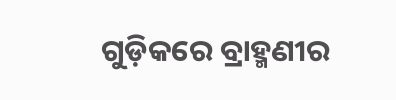ଗୁଡ଼ିକରେ ବ୍ରାହ୍ମଣୀର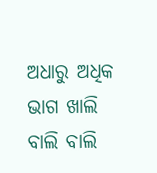ଅଧାରୁ ଅଧିକ ଭାଗ ଖାଲି ବାଲି ବାଲି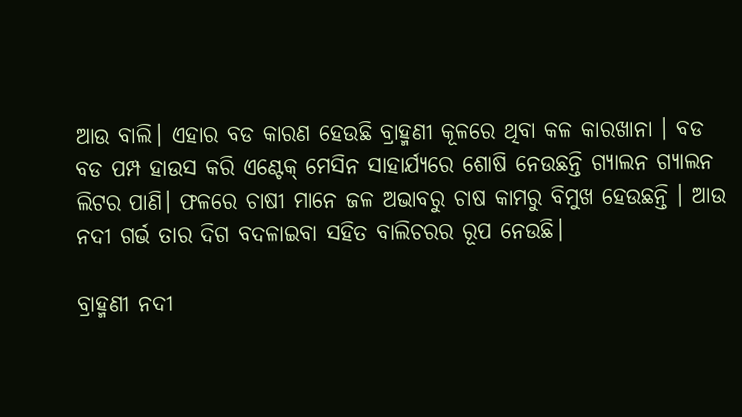ଆଉ ବାଲି। ଏହାର ବଡ କାରଣ ହେଉଛି ବ୍ରାହ୍ମଣୀ କୂଳରେ ଥିବା କଳ କାରଖାନା । ବଡ ବଡ ପମ୍ପ ହାଉସ କରି ଏଣ୍ଟେକ୍ ମେସିନ ସାହାର୍ଯ୍ଯରେ ଶୋଷି ନେଉଛନ୍ତି ଗ୍ୟାଲନ ଗ୍ୟାଲନ ଲିଟର ପାଣି। ଫଳରେ ଚାଷୀ ମାନେ ଜଳ ଅଭାବରୁ ଚାଷ କାମରୁ ବିମୁଖ ହେଉଛନ୍ତି । ଆଉ ନଦୀ ଗର୍ଭ ତାର ଦିଗ ବଦଳାଇବା ସହିତ ବାଲିଚରର ରୂପ ନେଉଛି।

ବ୍ରାହ୍ମଣୀ ନଦୀ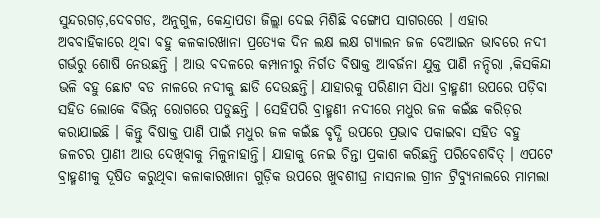ସୁନ୍ଦରଗଡ଼,ଦେବଗଡ, ଅନୁଗୁଳ, କେନ୍ଦ୍ରାପଡା ଜିଲ୍ଲା ଦେଇ ମିଶିଛି ବଙ୍ଗୋପ ସାଗରରେ । ଏହାର ଅବବାହିକାରେ ଥିବା ବହୁ କଳକାରଖାନା ପ୍ରତ୍ୟେକ ଦିନ ଲକ୍ଷ ଲକ୍ଷ ଗ୍ୟାଲନ ଜଳ ବେଆଇନ ଭାବରେ ନଦୀ ଗର୍ଭରୁ ଶୋଷି ନେଉଛନ୍ତି । ଆଉ ବଦଳରେ କମ୍ପାନୀରୁ ନିର୍ଗତ ବିଷାକ୍ତ ଆବର୍ଜନା ଯୁକ୍ତ ପାଣି ନନ୍ଦିରା ,କିସକିନ୍ଦା ଭଳି ବହୁ ଛୋଟ ବଡ ନାଳରେ ନଦୀକୁ ଛାଡି ଦେଉଛନ୍ତି। ଯାହାରକୁ ପରିଣାମ ସିଧା ବ୍ରାହ୍ମଣୀ ଉପରେ ପଡ଼ିବା ସହିତ ଲୋକେ ବିଭିନ୍ନ ରୋଗରେ ପଡୁଛନ୍ତି । ସେହିପରି ବ୍ରାହ୍ମଣୀ ନଦୀରେ ମଧୁର ଜଳ କଇଁଛ କରିଡ଼ର କରାଯାଇଛି । କିନ୍ତୁ ବିଷାକ୍ତ ପାଣି ପାଇଁ ମଧୁର ଜଳ କଇଁଛ ବୃଦ୍ଧି ଉପରେ ପ୍ରଭାବ ପକାଇବା ସହିତ ବହୁ ଜଳଚର ପ୍ରାଣୀ ଆଉ ଦେଖିବାକୁ ମିଳୁନାହାନ୍ତି। ଯାହାକୁ ନେଇ ଚିନ୍ତା ପ୍ରକାଶ କରିଛନ୍ତି ପରିବେଶବିତ୍ । ଏପଟେ ବ୍ରାହ୍ମଣୀକୁ ଦୂଷିତ କରୁଥିବା କଳାକାରଖାନା ଗୁଡ଼ିକ ଉପରେ ଖୁବଶୀଘ୍ର ନାସନାଲ ଗ୍ରୀନ ଟ୍ରିବ୍ୟୁନାଲରେ ମାମଲା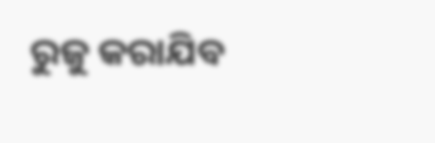ରୁଜୁ କରାଯିବ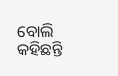ବୋଲି କହିଛନ୍ତି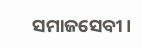ସମାଜସେବୀ।